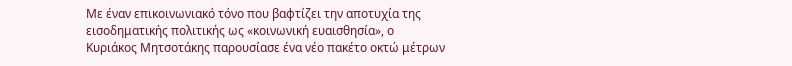Με έναν επικοινωνιακό τόνο που βαφτίζει την αποτυχία της εισοδηματικής πολιτικής ως «κοινωνική ευαισθησία», ο Κυριάκος Μητσοτάκης παρουσίασε ένα νέο πακέτο οκτώ μέτρων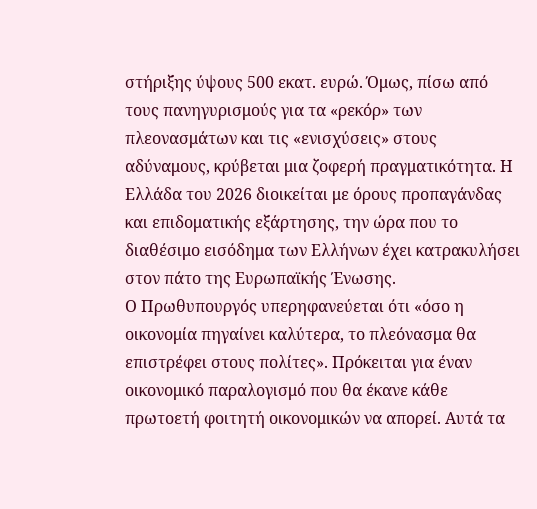στήριξης ύψους 500 εκατ. ευρώ. Όμως, πίσω από τους πανηγυρισμούς για τα «ρεκόρ» των πλεονασμάτων και τις «ενισχύσεις» στους αδύναμους, κρύβεται μια ζοφερή πραγματικότητα. Η Ελλάδα του 2026 διοικείται με όρους προπαγάνδας και επιδοματικής εξάρτησης, την ώρα που το διαθέσιμο εισόδημα των Ελλήνων έχει κατρακυλήσει στον πάτο της Ευρωπαϊκής Ένωσης.
Ο Πρωθυπουργός υπερηφανεύεται ότι «όσο η οικονομία πηγαίνει καλύτερα, το πλεόνασμα θα επιστρέφει στους πολίτες». Πρόκειται για έναν οικονομικό παραλογισμό που θα έκανε κάθε πρωτοετή φοιτητή οικονομικών να απορεί. Αυτά τα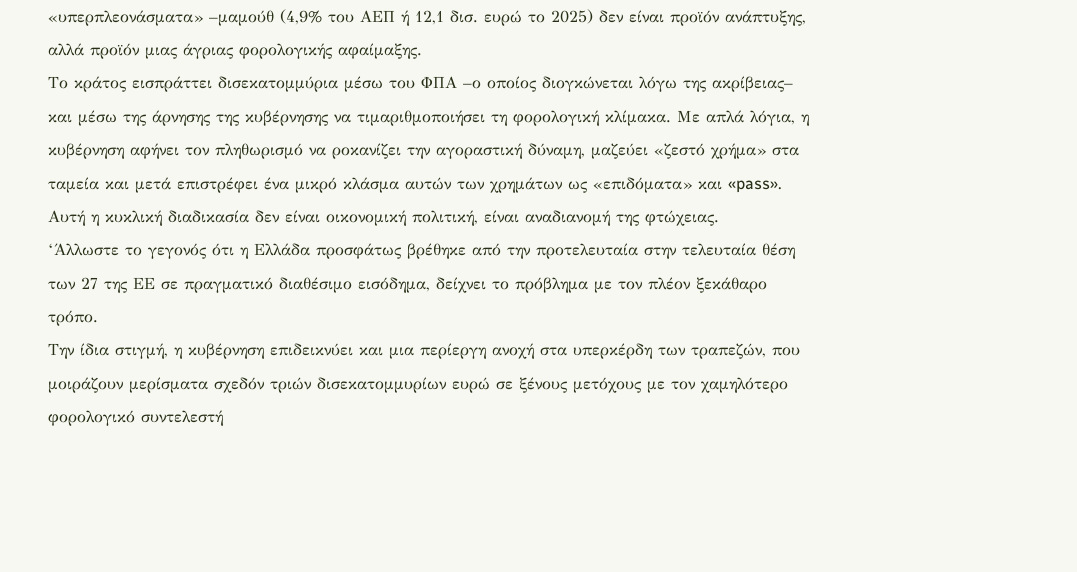«υπερπλεονάσματα» –μαμούθ (4,9% του ΑΕΠ ή 12,1 δισ. ευρώ το 2025) δεν είναι προϊόν ανάπτυξης, αλλά προϊόν μιας άγριας φορολογικής αφαίμαξης.
Το κράτος εισπράττει δισεκατομμύρια μέσω του ΦΠΑ –ο οποίος διογκώνεται λόγω της ακρίβειας– και μέσω της άρνησης της κυβέρνησης να τιμαριθμοποιήσει τη φορολογική κλίμακα. Με απλά λόγια, η κυβέρνηση αφήνει τον πληθωρισμό να ροκανίζει την αγοραστική δύναμη, μαζεύει «ζεστό χρήμα» στα ταμεία και μετά επιστρέφει ένα μικρό κλάσμα αυτών των χρημάτων ως «επιδόματα» και «pass». Αυτή η κυκλική διαδικασία δεν είναι οικονομική πολιτική, είναι αναδιανομή της φτώχειας.
‘Άλλωστε το γεγονός ότι η Ελλάδα προσφάτως βρέθηκε από την προτελευταία στην τελευταία θέση των 27 της ΕΕ σε πραγματικό διαθέσιμο εισόδημα, δείχνει το πρόβλημα με τον πλέον ξεκάθαρο τρόπο.
Την ίδια στιγμή, η κυβέρνηση επιδεικνύει και μια περίεργη ανοχή στα υπερκέρδη των τραπεζών, που μοιράζουν μερίσματα σχεδόν τριών δισεκατομμυρίων ευρώ σε ξένους μετόχους με τον χαμηλότερο φορολογικό συντελεστή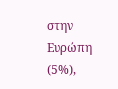στην Ευρώπη (5%),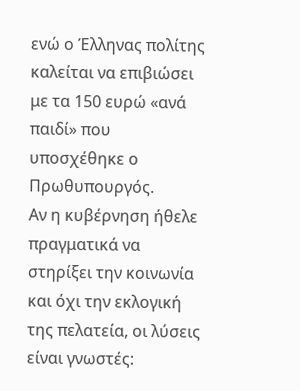ενώ ο Έλληνας πολίτης καλείται να επιβιώσει με τα 150 ευρώ «ανά παιδί» που υποσχέθηκε ο Πρωθυπουργός.
Αν η κυβέρνηση ήθελε πραγματικά να στηρίξει την κοινωνία και όχι την εκλογική της πελατεία, οι λύσεις είναι γνωστές: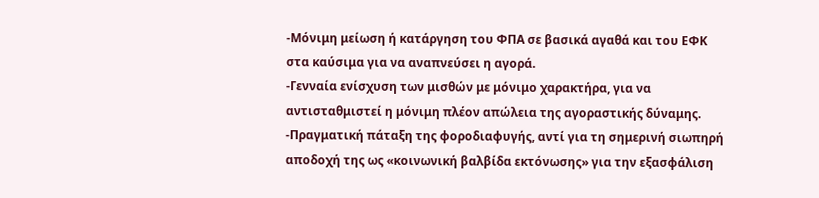-Μόνιμη μείωση ή κατάργηση του ΦΠΑ σε βασικά αγαθά και του ΕΦΚ στα καύσιμα για να αναπνεύσει η αγορά.
-Γενναία ενίσχυση των μισθών με μόνιμο χαρακτήρα, για να αντισταθμιστεί η μόνιμη πλέον απώλεια της αγοραστικής δύναμης.
-Πραγματική πάταξη της φοροδιαφυγής, αντί για τη σημερινή σιωπηρή αποδοχή της ως «κοινωνική βαλβίδα εκτόνωσης» για την εξασφάλιση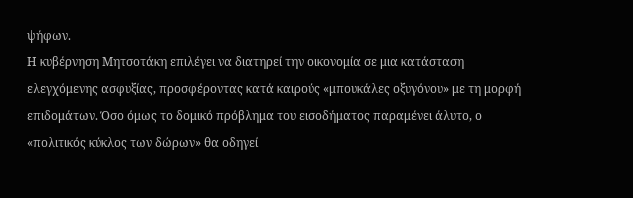ψήφων.
Η κυβέρνηση Μητσοτάκη επιλέγει να διατηρεί την οικονομία σε μια κατάσταση ελεγχόμενης ασφυξίας, προσφέροντας κατά καιρούς «μπουκάλες οξυγόνου» με τη μορφή επιδομάτων. Όσο όμως το δομικό πρόβλημα του εισοδήματος παραμένει άλυτο, ο «πολιτικός κύκλος των δώρων» θα οδηγεί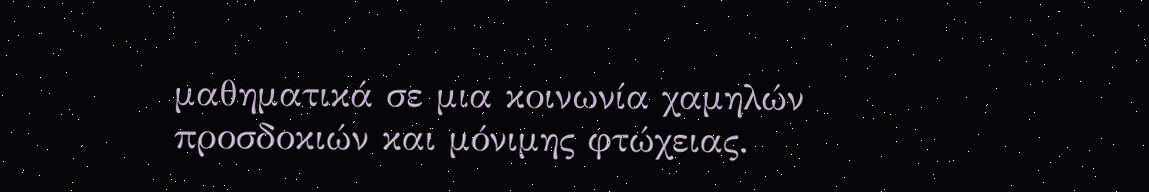μαθηματικά σε μια κοινωνία χαμηλών προσδοκιών και μόνιμης φτώχειας.